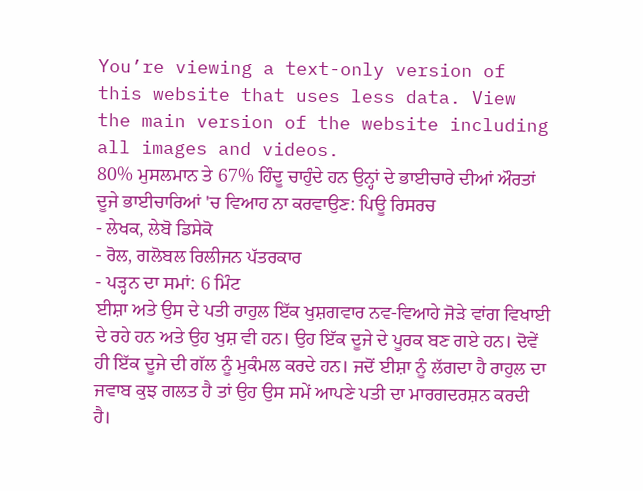You’re viewing a text-only version of this website that uses less data. View the main version of the website including all images and videos.
80% ਮੁਸਲਮਾਨ ਤੇ 67% ਹਿੰਦੂ ਚਾਹੁੰਦੇ ਹਨ ਉਨ੍ਹਾਂ ਦੇ ਭਾਈਚਾਰੇ ਦੀਆਂ ਔਰਤਾਂ ਦੂਜੇ ਭਾਈਚਾਰਿਆਂ 'ਚ ਵਿਆਹ ਨਾ ਕਰਵਾਉਣ: ਪਿਊ ਰਿਸਰਚ
- ਲੇਖਕ, ਲੇਬੋ ਡਿਸੇਕੋ
- ਰੋਲ, ਗਲੋਬਲ ਰਿਲੀਜਨ ਪੱਤਰਕਾਰ
- ਪੜ੍ਹਨ ਦਾ ਸਮਾਂ: 6 ਮਿੰਟ
ਈਸ਼ਾ ਅਤੇ ਉਸ ਦੇ ਪਤੀ ਰਾਹੁਲ ਇੱਕ ਖੁਸ਼ਗਵਾਰ ਨਵ-ਵਿਆਹੇ ਜੋੜੇ ਵਾਂਗ ਵਿਖਾਈ ਦੇ ਰਹੇ ਹਨ ਅਤੇ ਉਹ ਖੁਸ਼ ਵੀ ਹਨ। ਉਹ ਇੱਕ ਦੂਜੇ ਦੇ ਪੂਰਕ ਬਣ ਗਏ ਹਨ। ਦੋਵੇਂ ਹੀ ਇੱਕ ਦੂਜੇ ਦੀ ਗੱਲ ਨੂੰ ਮੁਕੰਮਲ ਕਰਦੇ ਹਨ। ਜਦੋਂ ਈਸ਼ਾ ਨੂੰ ਲੱਗਦਾ ਹੈ ਰਾਹੁਲ ਦਾ ਜਵਾਬ ਕੁਝ ਗਲਤ ਹੈ ਤਾਂ ਉਹ ਉਸ ਸਮੇਂ ਆਪਣੇ ਪਤੀ ਦਾ ਮਾਰਗਦਰਸ਼ਨ ਕਰਦੀ ਹੈ।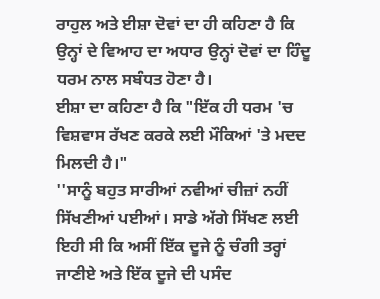ਰਾਹੁਲ ਅਤੇ ਈਸ਼ਾ ਦੋਵਾਂ ਦਾ ਹੀ ਕਹਿਣਾ ਹੈ ਕਿ ਉਨ੍ਹਾਂ ਦੇ ਵਿਆਹ ਦਾ ਅਧਾਰ ਉਨ੍ਹਾਂ ਦੋਵਾਂ ਦਾ ਹਿੰਦੂ ਧਰਮ ਨਾਲ ਸਬੰਧਤ ਹੋਣਾ ਹੈ।
ਈਸ਼ਾ ਦਾ ਕਹਿਣਾ ਹੈ ਕਿ "ਇੱਕ ਹੀ ਧਰਮ 'ਚ ਵਿਸ਼ਵਾਸ ਰੱਖਣ ਕਰਕੇ ਲਈ ਮੌਕਿਆਂ 'ਤੇ ਮਦਦ ਮਿਲਦੀ ਹੈ।"
''ਸਾਨੂੰ ਬਹੁਤ ਸਾਰੀਆਂ ਨਵੀਆਂ ਚੀਜ਼ਾਂ ਨਹੀਂ ਸਿੱਖਣੀਆਂ ਪਈਆਂ। ਸਾਡੇ ਅੱਗੇ ਸਿੱਖਣ ਲਈ ਇਹੀ ਸੀ ਕਿ ਅਸੀਂ ਇੱਕ ਦੂਜੇ ਨੂੰ ਚੰਗੀ ਤਰ੍ਹਾਂ ਜਾਣੀਏ ਅਤੇ ਇੱਕ ਦੂਜੇ ਦੀ ਪਸੰਦ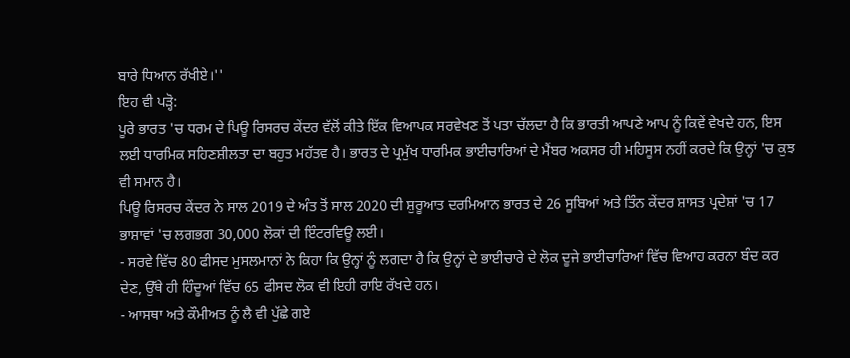ਬਾਰੇ ਧਿਆਨ ਰੱਖੀਏ।''
ਇਹ ਵੀ ਪੜ੍ਹੋ:
ਪੂਰੇ ਭਾਰਤ 'ਚ ਧਰਮ ਦੇ ਪਿਊ ਰਿਸਰਚ ਕੇਂਦਰ ਵੱਲੋਂ ਕੀਤੇ ਇੱਕ ਵਿਆਪਕ ਸਰਵੇਖਣ ਤੋਂ ਪਤਾ ਚੱਲਦਾ ਹੈ ਕਿ ਭਾਰਤੀ ਆਪਣੇ ਆਪ ਨੂੰ ਕਿਵੇਂ ਵੇਖਦੇ ਹਨ, ਇਸ ਲਈ ਧਾਰਮਿਕ ਸਹਿਣਸ਼ੀਲਤਾ ਦਾ ਬਹੁਤ ਮਹੱਤਵ ਹੈ। ਭਾਰਤ ਦੇ ਪ੍ਰਮੁੱਖ ਧਾਰਮਿਕ ਭਾਈਚਾਰਿਆਂ ਦੇ ਮੈਂਬਰ ਅਕਸਰ ਹੀ ਮਹਿਸੂਸ ਨਹੀਂ ਕਰਦੇ ਕਿ ਉਨ੍ਹਾਂ 'ਚ ਕੁਝ ਵੀ ਸਮਾਨ ਹੈ।
ਪਿਊ ਰਿਸਰਚ ਕੇਂਦਰ ਨੇ ਸਾਲ 2019 ਦੇ ਅੰਤ ਤੋਂ ਸਾਲ 2020 ਦੀ ਸ਼ੁਰੂਆਤ ਦਰਮਿਆਨ ਭਾਰਤ ਦੇ 26 ਸੂਬਿਆਂ ਅਤੇ ਤਿੰਨ ਕੇਂਦਰ ਸ਼ਾਸਤ ਪ੍ਰਦੇਸ਼ਾਂ 'ਚ 17 ਭਾਸ਼ਾਵਾਂ 'ਚ ਲਗਭਗ 30,000 ਲੋਕਾਂ ਦੀ ਇੰਟਰਵਿਊ ਲਈ।
- ਸਰਵੇ ਵਿੱਚ 80 ਫੀਸਦ ਮੁਸਲਮਾਨਾਂ ਨੇ ਕਿਹਾ ਕਿ ਉਨ੍ਹਾਂ ਨੂੰ ਲਗਦਾ ਹੈ ਕਿ ਉਨ੍ਹਾਂ ਦੇ ਭਾਈਚਾਰੇ ਦੇ ਲੋਕ ਦੂਜੇ ਭਾਈਚਾਰਿਆਂ ਵਿੱਚ ਵਿਆਹ ਕਰਨਾ ਬੰਦ ਕਰ ਦੇਣ, ਉੱਥੇ ਹੀ ਹਿੰਦੂਆਂ ਵਿੱਚ 65 ਫੀਸਦ ਲੋਕ ਵੀ ਇਹੀ ਰਾਇ ਰੱਖਦੇ ਹਨ।
- ਆਸਥਾ ਅਤੇ ਕੌਮੀਅਤ ਨੂੰ ਲੈ ਵੀ ਪੁੱਛੇ ਗਏ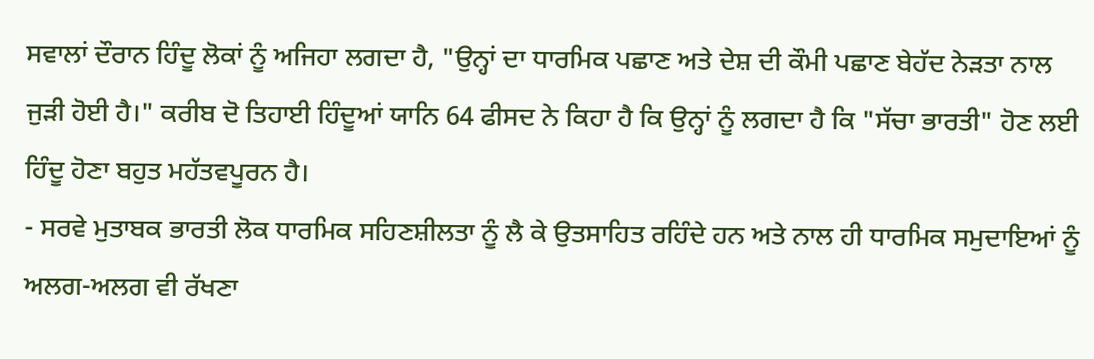ਸਵਾਲਾਂ ਦੌਰਾਨ ਹਿੰਦੂ ਲੋਕਾਂ ਨੂੰ ਅਜਿਹਾ ਲਗਦਾ ਹੈ, "ਉਨ੍ਹਾਂ ਦਾ ਧਾਰਮਿਕ ਪਛਾਣ ਅਤੇ ਦੇਸ਼ ਦੀ ਕੌਮੀ ਪਛਾਣ ਬੇਹੱਦ ਨੇੜਤਾ ਨਾਲ ਜੁੜੀ ਹੋਈ ਹੈ।" ਕਰੀਬ ਦੋ ਤਿਹਾਈ ਹਿੰਦੂਆਂ ਯਾਨਿ 64 ਫੀਸਦ ਨੇ ਕਿਹਾ ਹੈ ਕਿ ਉਨ੍ਹਾਂ ਨੂੰ ਲਗਦਾ ਹੈ ਕਿ "ਸੱਚਾ ਭਾਰਤੀ" ਹੋਣ ਲਈ ਹਿੰਦੂ ਹੋਣਾ ਬਹੁਤ ਮਹੱਤਵਪੂਰਨ ਹੈ।
- ਸਰਵੇ ਮੁਤਾਬਕ ਭਾਰਤੀ ਲੋਕ ਧਾਰਮਿਕ ਸਹਿਣਸ਼ੀਲਤਾ ਨੂੰ ਲੈ ਕੇ ਉਤਸਾਹਿਤ ਰਹਿੰਦੇ ਹਨ ਅਤੇ ਨਾਲ ਹੀ ਧਾਰਮਿਕ ਸਮੁਦਾਇਆਂ ਨੂੰ ਅਲਗ-ਅਲਗ ਵੀ ਰੱਖਣਾ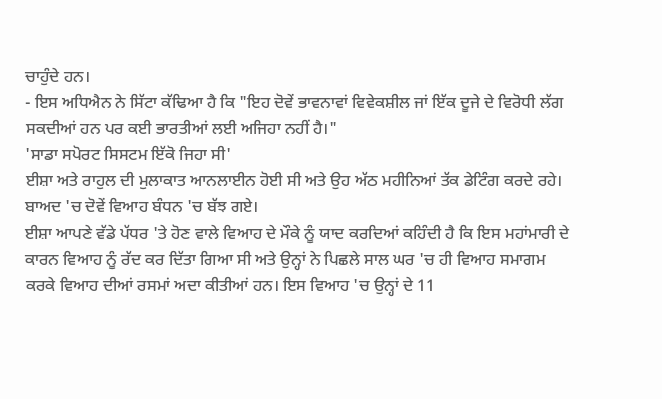ਚਾਹੁੰਦੇ ਹਨ।
- ਇਸ ਅਧਿਐਨ ਨੇ ਸਿੱਟਾ ਕੱਢਿਆ ਹੈ ਕਿ "ਇਹ ਦੋਵੇਂ ਭਾਵਨਾਵਾਂ ਵਿਵੇਕਸ਼ੀਲ ਜਾਂ ਇੱਕ ਦੂਜੇ ਦੇ ਵਿਰੋਧੀ ਲੱਗ ਸਕਦੀਆਂ ਹਨ ਪਰ ਕਈ ਭਾਰਤੀਆਂ ਲਈ ਅਜਿਹਾ ਨਹੀਂ ਹੈ।"
'ਸਾਡਾ ਸਪੋਰਟ ਸਿਸਟਮ ਇੱਕੋ ਜਿਹਾ ਸੀ'
ਈਸ਼ਾ ਅਤੇ ਰਾਹੁਲ ਦੀ ਮੁਲਾਕਾਤ ਆਨਲਾਈਨ ਹੋਈ ਸੀ ਅਤੇ ਉਹ ਅੱਠ ਮਹੀਨਿਆਂ ਤੱਕ ਡੇਟਿੰਗ ਕਰਦੇ ਰਹੇ। ਬਾਅਦ 'ਚ ਦੋਵੇਂ ਵਿਆਹ ਬੰਧਨ 'ਚ ਬੱਝ ਗਏ।
ਈਸ਼ਾ ਆਪਣੇ ਵੱਡੇ ਪੱਧਰ 'ਤੇ ਹੋਣ ਵਾਲੇ ਵਿਆਹ ਦੇ ਮੌਕੇ ਨੂੰ ਯਾਦ ਕਰਦਿਆਂ ਕਹਿੰਦੀ ਹੈ ਕਿ ਇਸ ਮਹਾਂਮਾਰੀ ਦੇ ਕਾਰਨ ਵਿਆਹ ਨੂੰ ਰੱਦ ਕਰ ਦਿੱਤਾ ਗਿਆ ਸੀ ਅਤੇ ਉਨ੍ਹਾਂ ਨੇ ਪਿਛਲੇ ਸਾਲ ਘਰ 'ਚ ਹੀ ਵਿਆਹ ਸਮਾਗਮ ਕਰਕੇ ਵਿਆਹ ਦੀਆਂ ਰਸਮਾਂ ਅਦਾ ਕੀਤੀਆਂ ਹਨ। ਇਸ ਵਿਆਹ 'ਚ ਉਨ੍ਹਾਂ ਦੇ 11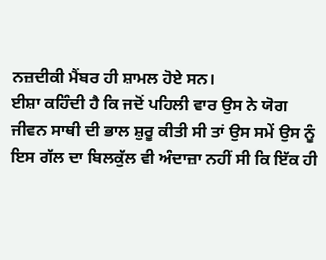ਨਜ਼ਦੀਕੀ ਮੈਂਬਰ ਹੀ ਸ਼ਾਮਲ ਹੋਏ ਸਨ।
ਈਸ਼ਾ ਕਹਿੰਦੀ ਹੈ ਕਿ ਜਦੋਂ ਪਹਿਲੀ ਵਾਰ ਉਸ ਨੇ ਯੋਗ ਜੀਵਨ ਸਾਥੀ ਦੀ ਭਾਲ ਸ਼ੁਰੂ ਕੀਤੀ ਸੀ ਤਾਂ ਉਸ ਸਮੇਂ ਉਸ ਨੂੰ ਇਸ ਗੱਲ ਦਾ ਬਿਲਕੁੱਲ ਵੀ ਅੰਦਾਜ਼ਾ ਨਹੀਂ ਸੀ ਕਿ ਇੱਕ ਹੀ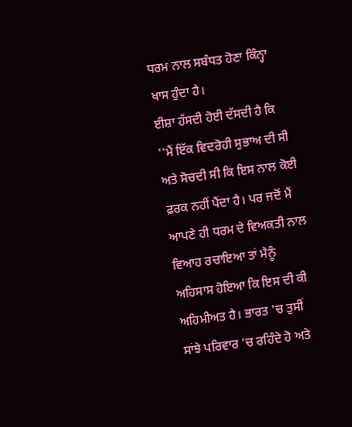ਧਰਮ ਨਾਲ ਸਬੰਧਤ ਹੋਣਾ ਕਿੰਨ੍ਹਾ ਖਾਸ ਹੁੰਦਾ ਹੈ।
ਈਸ਼ਾ ਹੱਸਦੀ ਹੋਈ ਦੱਸਦੀ ਹੈ ਕਿ ''ਮੈਂ ਇੱਕ ਵਿਦਰੋਹੀ ਸੁਭਾਅ ਦੀ ਸੀ ਅਤੇ ਸੋਚਦੀ ਸੀ ਕਿ ਇਸ ਨਾਲ ਕੋਈ ਫ਼ਰਕ ਨਹੀਂ ਪੈਂਦਾ ਹੈ। ਪਰ ਜਦੋਂ ਮੈਂ ਆਪਣੇ ਹੀ ਧਰਮ ਦੇ ਵਿਅਕਤੀ ਨਾਲ ਵਿਆਹ ਰਚਾਇਆ ਤਾਂ ਮੈਨੂੰ ਅਹਿਸਾਸ ਹੋਇਆ ਕਿ ਇਸ ਦੀ ਕੀ ਅਹਿਮੀਅਤ ਹੈ। ਭਾਰਤ 'ਚ ਤੁਸੀਂ ਸਾਂਝੇ ਪਰਿਵਾਰ 'ਚ ਰਹਿੰਦੇ ਹੋ ਅਤੇ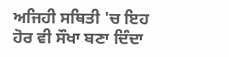ਅਜਿਹੀ ਸਥਿਤੀ 'ਚ ਇਹ ਹੋਰ ਵੀ ਸੌਖਾ ਬਣਾ ਦਿੰਦਾ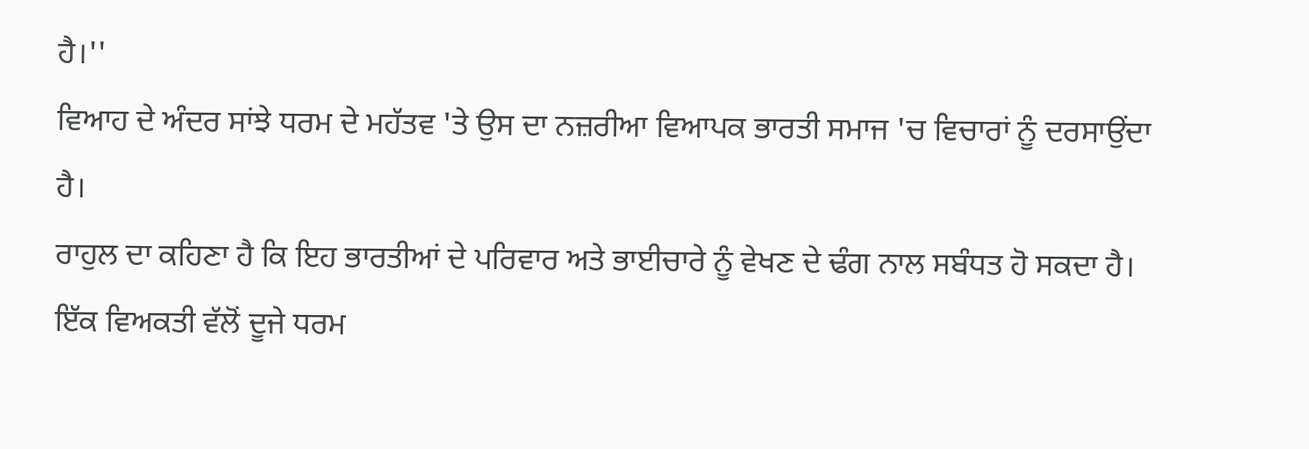ਹੈ।''
ਵਿਆਹ ਦੇ ਅੰਦਰ ਸਾਂਝੇ ਧਰਮ ਦੇ ਮਹੱਤਵ 'ਤੇ ਉਸ ਦਾ ਨਜ਼ਰੀਆ ਵਿਆਪਕ ਭਾਰਤੀ ਸਮਾਜ 'ਚ ਵਿਚਾਰਾਂ ਨੂੰ ਦਰਸਾਉਂਦਾ ਹੈ।
ਰਾਹੁਲ ਦਾ ਕਹਿਣਾ ਹੈ ਕਿ ਇਹ ਭਾਰਤੀਆਂ ਦੇ ਪਰਿਵਾਰ ਅਤੇ ਭਾਈਚਾਰੇ ਨੂੰ ਵੇਖਣ ਦੇ ਢੰਗ ਨਾਲ ਸਬੰਧਤ ਹੋ ਸਕਦਾ ਹੈ। ਇੱਕ ਵਿਅਕਤੀ ਵੱਲੋਂ ਦੂਜੇ ਧਰਮ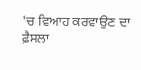'ਚ ਵਿਆਹ ਕਰਵਾਉਣ ਦਾ ਫ਼ੈਸਲਾ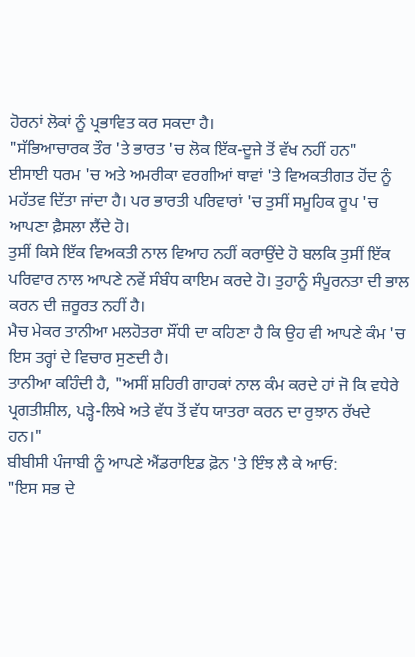ਹੋਰਨਾਂ ਲੋਕਾਂ ਨੂੰ ਪ੍ਰਭਾਵਿਤ ਕਰ ਸਕਦਾ ਹੈ।
"ਸੱਭਿਆਚਾਰਕ ਤੌਰ 'ਤੇ ਭਾਰਤ 'ਚ ਲੋਕ ਇੱਕ-ਦੂਜੇ ਤੋਂ ਵੱਖ ਨਹੀਂ ਹਨ"
ਈਸਾਈ ਧਰਮ 'ਚ ਅਤੇ ਅਮਰੀਕਾ ਵਰਗੀਆਂ ਥਾਵਾਂ 'ਤੇ ਵਿਅਕਤੀਗਤ ਹੋਂਦ ਨੂੰ ਮਹੱਤਵ ਦਿੱਤਾ ਜਾਂਦਾ ਹੈ। ਪਰ ਭਾਰਤੀ ਪਰਿਵਾਰਾਂ 'ਚ ਤੁਸੀਂ ਸਮੂਹਿਕ ਰੂਪ 'ਚ ਆਪਣਾ ਫ਼ੈਸਲਾ ਲੈਂਦੇ ਹੋ।
ਤੁਸੀਂ ਕਿਸੇ ਇੱਕ ਵਿਅਕਤੀ ਨਾਲ ਵਿਆਹ ਨਹੀਂ ਕਰਾਉਂਦੇ ਹੋ ਬਲਕਿ ਤੁਸੀਂ ਇੱਕ ਪਰਿਵਾਰ ਨਾਲ ਆਪਣੇ ਨਵੇਂ ਸੰਬੰਧ ਕਾਇਮ ਕਰਦੇ ਹੋ। ਤੁਹਾਨੂੰ ਸੰਪੂਰਨਤਾ ਦੀ ਭਾਲ ਕਰਨ ਦੀ ਜ਼ਰੂਰਤ ਨਹੀਂ ਹੈ।
ਮੈਚ ਮੇਕਰ ਤਾਨੀਆ ਮਲਹੋਤਰਾ ਸੌਂਧੀ ਦਾ ਕਹਿਣਾ ਹੈ ਕਿ ਉਹ ਵੀ ਆਪਣੇ ਕੰਮ 'ਚ ਇਸ ਤਰ੍ਹਾਂ ਦੇ ਵਿਚਾਰ ਸੁਣਦੀ ਹੈ।
ਤਾਨੀਆ ਕਹਿੰਦੀ ਹੈ, "ਅਸੀਂ ਸ਼ਹਿਰੀ ਗਾਹਕਾਂ ਨਾਲ ਕੰਮ ਕਰਦੇ ਹਾਂ ਜੋ ਕਿ ਵਧੇਰੇ ਪ੍ਰਗਤੀਸ਼ੀਲ, ਪੜ੍ਹੇ-ਲਿਖੇ ਅਤੇ ਵੱਧ ਤੋਂ ਵੱਧ ਯਾਤਰਾ ਕਰਨ ਦਾ ਰੁਝਾਨ ਰੱਖਦੇ ਹਨ।"
ਬੀਬੀਸੀ ਪੰਜਾਬੀ ਨੂੰ ਆਪਣੇ ਐਂਡਰਾਇਡ ਫ਼ੋਨ 'ਤੇ ਇੰਝ ਲੈ ਕੇ ਆਓ:
"ਇਸ ਸਭ ਦੇ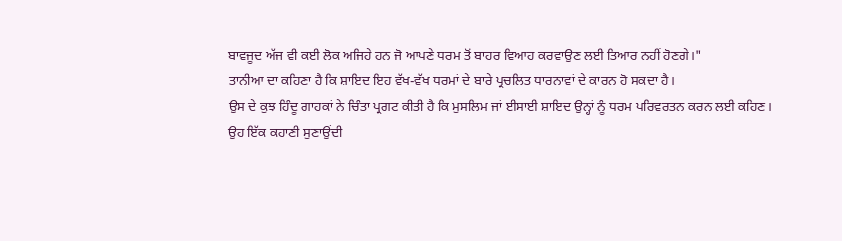ਬਾਵਜੂਦ ਅੱਜ ਵੀ ਕਈ ਲੋਕ ਅਜਿਹੇ ਹਨ ਜੋ ਆਪਣੇ ਧਰਮ ਤੋਂ ਬਾਹਰ ਵਿਆਹ ਕਰਵਾਉਣ ਲਈ ਤਿਆਰ ਨਹੀਂ ਹੋਣਗੇ।"
ਤਾਨੀਆ ਦਾ ਕਹਿਣਾ ਹੈ ਕਿ ਸ਼ਾਇਦ ਇਹ ਵੱਖ-ਵੱਖ ਧਰਮਾਂ ਦੇ ਬਾਰੇ ਪ੍ਰਚਲਿਤ ਧਾਰਨਾਵਾਂ ਦੇ ਕਾਰਨ ਹੋ ਸਕਦਾ ਹੈ।
ਉਸ ਦੇ ਕੁਝ ਹਿੰਦੂ ਗਾਹਕਾਂ ਨੇ ਚਿੰਤਾ ਪ੍ਰਗਟ ਕੀਤੀ ਹੈ ਕਿ ਮੁਸਲਿਮ ਜਾਂ ਈਸਾਈ ਸ਼ਾਇਦ ਉਨ੍ਹਾਂ ਨੂੰ ਧਰਮ ਪਰਿਵਰਤਨ ਕਰਨ ਲਈ ਕਹਿਣ।
ਉਹ ਇੱਕ ਕਹਾਣੀ ਸੁਣਾਉਂਦੀ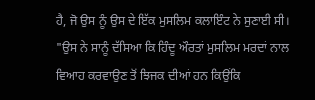ਹੈ, ਜੋ ਉਸ ਨੂੰ ਉਸ ਦੇ ਇੱਕ ਮੁਸਲਿਮ ਕਲਾਇੰਟ ਨੇ ਸੁਣਾਈ ਸੀ।
"ਉਸ ਨੇ ਸਾਨੂੰ ਦੱਸਿਆ ਕਿ ਹਿੰਦੂ ਔਰਤਾਂ ਮੁਸਲਿਮ ਮਰਦਾਂ ਨਾਲ ਵਿਆਹ ਕਰਵਾਉਣ ਤੋਂ ਝਿਜਕ ਦੀਆਂ ਹਨ ਕਿਉਂਕਿ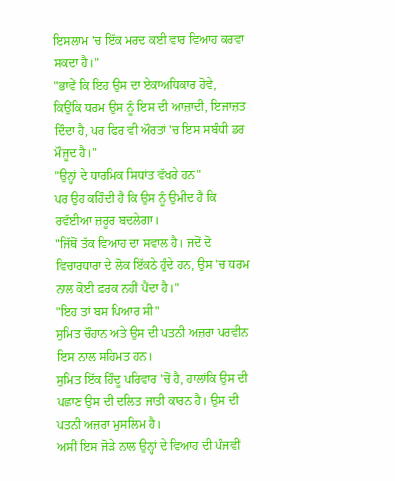ਇਸਲਾਮ 'ਚ ਇੱਕ ਮਰਦ ਕਈ ਵਾਰ ਵਿਆਹ ਕਰਵਾ ਸਕਦਾ ਹੈ।"
"ਭਾਵੇਂ ਕਿ ਇਹ ਉਸ ਦਾ ਏਕਾਅਧਿਕਾਰ ਹੋਵੇ, ਕਿਉਂਕਿ ਧਰਮ ਉਸ ਨੂੰ ਇਸ ਦੀ ਆਜ਼ਾਦੀ, ਇਜਾਜ਼ਤ ਦਿੰਦਾ ਹੈ, ਪਰ ਫਿਰ ਵੀ ਔਰਤਾਂ 'ਚ ਇਸ ਸਬੰਧੀ ਡਰ ਮੌਜੂਦ ਹੈ।"
"ਉਨ੍ਹਾਂ ਦੇ ਧਾਰਮਿਕ ਸਿਧਾਂਤ ਵੱਖਰੇ ਹਨ"
ਪਰ ਉਹ ਕਹਿੰਦੀ ਹੈ ਕਿ ਉਸ ਨੂੰ ਉਮੀਦ ਹੈ ਕਿ ਰਵੱਈਆ ਜ਼ਰੂਰ ਬਦਲੇਗਾ।
"ਜਿੱਥੋਂ ਤੱਕ ਵਿਆਹ ਦਾ ਸਵਾਲ ਹੈ। ਜਦੋਂ ਦੋ ਵਿਚਾਰਧਾਰਾ ਦੇ ਲੋਕ ਇੱਕਠੇ ਹੁੰਦੇ ਹਨ, ਉਸ 'ਚ ਧਰਮ ਨਾਲ ਕੋਈ ਫ਼ਰਕ ਨਹੀਂ ਪੈਂਦਾ ਹੈ।"
"ਇਹ ਤਾਂ ਬਸ ਪਿਆਰ ਸੀ"
ਸੁਮਿਤ ਚੌਹਾਨ ਅਤੇ ਉਸ ਦੀ ਪਤਨੀ ਅਜ਼ਰਾ ਪਰਵੀਨ ਇਸ ਨਾਲ ਸਹਿਮਤ ਹਨ।
ਸੁਮਿਤ ਇੱਕ ਹਿੰਦੂ ਪਰਿਵਾਰ 'ਚੋਂ ਹੈ, ਹਾਲਾਂਕਿ ਉਸ ਦੀ ਪਛਾਣ ਉਸ ਦੀ ਦਲਿਤ ਜਾਤੀ ਕਾਰਨ ਹੈ। ਉਸ ਦੀ ਪਤਨੀ ਅਜ਼ਰਾ ਮੁਸਲਿਮ ਹੈ।
ਅਸੀਂ ਇਸ ਜੋੜੇ ਨਾਲ ਉਨ੍ਹਾਂ ਦੇ ਵਿਆਹ ਦੀ ਪੰਜਵੀਂ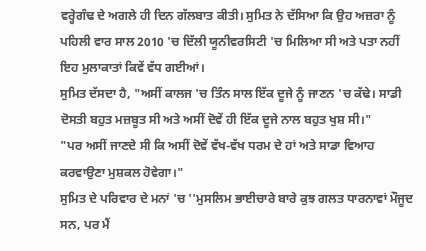ਵਰ੍ਹੇਗੰਢ ਦੇ ਅਗਲੇ ਹੀ ਦਿਨ ਗੱਲਬਾਤ ਕੀਤੀ। ਸੁਮਿਤ ਨੇ ਦੱਸਿਆ ਕਿ ਉਹ ਅਜ਼ਰਾ ਨੂੰ ਪਹਿਲੀ ਵਾਰ ਸਾਲ 2010 'ਚ ਦਿੱਲੀ ਯੂਨੀਵਰਸਿਟੀ 'ਚ ਮਿਲਿਆ ਸੀ ਅਤੇ ਪਤਾ ਨਹੀਂ ਇਹ ਮੁਲਾਕਾਤਾਂ ਕਿਵੇਂ ਵੱਧ ਗਈਆਂ।
ਸੁਮਿਤ ਦੱਸਦਾ ਹੈ, "ਅਸੀਂ ਕਾਲਜ 'ਚ ਤਿੰਨ ਸਾਲ ਇੱਕ ਦੂਜੇ ਨੂੰ ਜਾਣਨ 'ਚ ਕੱਢੇ। ਸਾਡੀ ਦੋਸਤੀ ਬਹੁਤ ਮਜ਼ਬੂਤ ਸੀ ਅਤੇ ਅਸੀਂ ਦੋਵੇਂ ਹੀ ਇੱਕ ਦੂਜੇ ਨਾਲ ਬਹੁਤ ਖੁਸ਼ ਸੀ।"
"ਪਰ ਅਸੀਂ ਜਾਣਦੇ ਸੀ ਕਿ ਅਸੀਂ ਦੋਵੇਂ ਵੱਖ-ਵੱਖ ਧਰਮ ਦੇ ਹਾਂ ਅਤੇ ਸਾਡਾ ਵਿਆਹ ਕਰਵਾਉਣਾ ਮੁਸ਼ਕਲ ਹੋਵੇਗਾ।"
ਸੁਮਿਤ ਦੇ ਪਰਿਵਾਰ ਦੇ ਮਨਾਂ 'ਚ ''ਮੁਸਲਿਮ ਭਾਈਚਾਰੇ ਬਾਰੇ ਕੁਝ ਗਲਤ ਧਾਰਨਾਵਾਂ ਮੌਜੂਦ ਸਨ, ਪਰ ਮੈਂ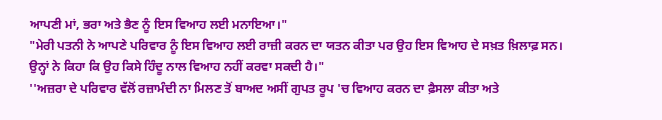ਆਪਣੀ ਮਾਂ, ਭਰਾ ਅਤੇ ਭੈਣ ਨੂੰ ਇਸ ਵਿਆਹ ਲਈ ਮਨਾਇਆ।"
"ਮੇਰੀ ਪਤਨੀ ਨੇ ਆਪਣੇ ਪਰਿਵਾਰ ਨੂੰ ਇਸ ਵਿਆਹ ਲਈ ਰਾਜ਼ੀ ਕਰਨ ਦਾ ਯਤਨ ਕੀਤਾ ਪਰ ਉਹ ਇਸ ਵਿਆਹ ਦੇ ਸਖ਼ਤ ਖ਼ਿਲਾਫ਼ ਸਨ। ਉਨ੍ਹਾਂ ਨੇ ਕਿਹਾ ਕਿ ਉਹ ਕਿਸੇ ਹਿੰਦੂ ਨਾਲ ਵਿਆਹ ਨਹੀਂ ਕਰਵਾ ਸਕਦੀ ਹੈ।"
''ਅਜ਼ਰਾ ਦੇ ਪਰਿਵਾਰ ਵੱਲੋਂ ਰਜ਼ਾਮੰਦੀ ਨਾ ਮਿਲਣ ਤੋਂ ਬਾਅਦ ਅਸੀਂ ਗੁਪਤ ਰੂਪ 'ਚ ਵਿਆਹ ਕਰਨ ਦਾ ਫ਼ੈਸਲਾ ਕੀਤਾ ਅਤੇ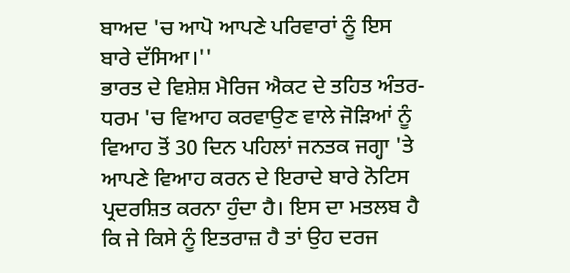ਬਾਅਦ 'ਚ ਆਪੋ ਆਪਣੇ ਪਰਿਵਾਰਾਂ ਨੂੰ ਇਸ ਬਾਰੇ ਦੱਸਿਆ।''
ਭਾਰਤ ਦੇ ਵਿਸ਼ੇਸ਼ ਮੈਰਿਜ ਐਕਟ ਦੇ ਤਹਿਤ ਅੰਤਰ-ਧਰਮ 'ਚ ਵਿਆਹ ਕਰਵਾਉਣ ਵਾਲੇ ਜੋੜਿਆਂ ਨੂੰ ਵਿਆਹ ਤੋਂ 30 ਦਿਨ ਪਹਿਲਾਂ ਜਨਤਕ ਜਗ੍ਹਾ 'ਤੇ ਆਪਣੇ ਵਿਆਹ ਕਰਨ ਦੇ ਇਰਾਦੇ ਬਾਰੇ ਨੋਟਿਸ ਪ੍ਰਦਰਸ਼ਿਤ ਕਰਨਾ ਹੁੰਦਾ ਹੈ। ਇਸ ਦਾ ਮਤਲਬ ਹੈ ਕਿ ਜੇ ਕਿਸੇ ਨੂੰ ਇਤਰਾਜ਼ ਹੈ ਤਾਂ ਉਹ ਦਰਜ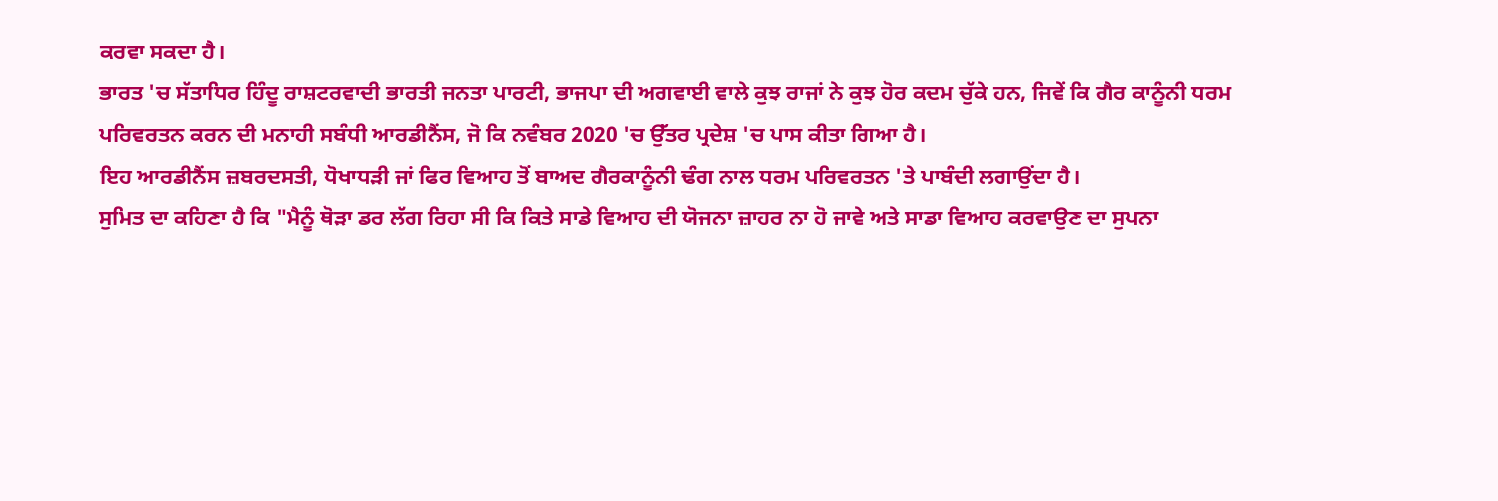ਕਰਵਾ ਸਕਦਾ ਹੈ।
ਭਾਰਤ 'ਚ ਸੱਤਾਧਿਰ ਹਿੰਦੂ ਰਾਸ਼ਟਰਵਾਦੀ ਭਾਰਤੀ ਜਨਤਾ ਪਾਰਟੀ, ਭਾਜਪਾ ਦੀ ਅਗਵਾਈ ਵਾਲੇ ਕੁਝ ਰਾਜਾਂ ਨੇ ਕੁਝ ਹੋਰ ਕਦਮ ਚੁੱਕੇ ਹਨ, ਜਿਵੇਂ ਕਿ ਗੈਰ ਕਾਨੂੰਨੀ ਧਰਮ ਪਰਿਵਰਤਨ ਕਰਨ ਦੀ ਮਨਾਹੀ ਸਬੰਧੀ ਆਰਡੀਨੈਂਸ, ਜੋ ਕਿ ਨਵੰਬਰ 2020 'ਚ ਉੱਤਰ ਪ੍ਰਦੇਸ਼ 'ਚ ਪਾਸ ਕੀਤਾ ਗਿਆ ਹੈ।
ਇਹ ਆਰਡੀਨੈਂਸ ਜ਼ਬਰਦਸਤੀ, ਧੋਖਾਧੜੀ ਜਾਂ ਫਿਰ ਵਿਆਹ ਤੋਂ ਬਾਅਦ ਗੈਰਕਾਨੂੰਨੀ ਢੰਗ ਨਾਲ ਧਰਮ ਪਰਿਵਰਤਨ 'ਤੇ ਪਾਬੰਦੀ ਲਗਾਉਂਦਾ ਹੈ।
ਸੁਮਿਤ ਦਾ ਕਹਿਣਾ ਹੈ ਕਿ "ਮੈਨੂੰ ਥੋੜਾ ਡਰ ਲੱਗ ਰਿਹਾ ਸੀ ਕਿ ਕਿਤੇ ਸਾਡੇ ਵਿਆਹ ਦੀ ਯੋਜਨਾ ਜ਼ਾਹਰ ਨਾ ਹੋ ਜਾਵੇ ਅਤੇ ਸਾਡਾ ਵਿਆਹ ਕਰਵਾਉਣ ਦਾ ਸੁਪਨਾ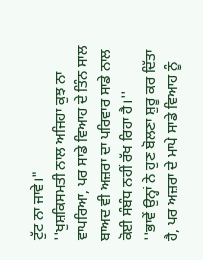ਟੁੱਟ ਨਾ ਜਾਵੇ।"
''ਖੁਸ਼ਕਿਸਮਤੀ ਨਾਲ ਅਜਿਹਾ ਕੁਝ ਨਾ ਵਾਪਰਿਆ, ਪਰ ਸਾਡੇ ਵਿਆਹ ਦੇ ਤਿੰਨ ਸਾਲ ਬਾਅਦ ਵੀ ਅਜ਼ਰਾ ਦਾ ਪਰਿਵਾਰ ਸਾਡੇ ਨਾਲ ਕੋਈ ਸੰਬੰਧ ਨਹੀਂ ਰੱਖ ਰਿਹਾ ਹੈ।''
''ਭਾਵੇਂ ਉਨ੍ਹਾਂ ਨੇ ਹੁਣ ਬੋਲਣਾ ਸ਼ੁਰੂ ਕਰ ਦਿੱਤਾ ਹੈ, ਪਰ ਅਜ਼ਰਾ ਦੇ ਮਾਪੇ ਸਾਡੇ ਵਿਆਹ ਨੂੰ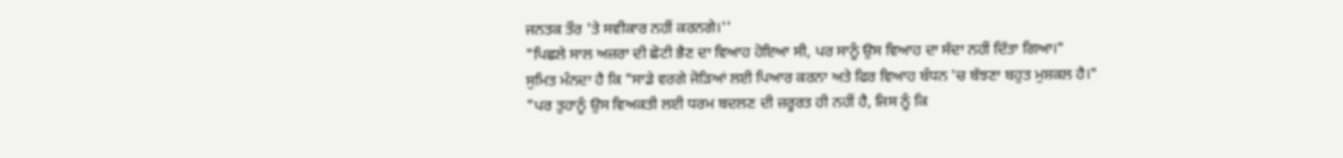ਜਨਤਕ ਤੌਰ 'ਤੇ ਸਵੀਕਾਰ ਨਹੀਂ ਕਰਨਗੇ।''
"ਪਿਛਲੇ ਸਾਲ ਅਜ਼ਰਾ ਦੀ ਛੋਟੀ ਭੈਣ ਦਾ ਵਿਆਹ ਹੋਇਆ ਸੀ, ਪਰ ਸਾਨੂੰ ਉਸ ਵਿਆਹ ਦਾ ਸੱਦਾ ਨਹੀਂ ਦਿੱਤਾ ਗਿਆ।"
ਸੁਮਿਤ ਮੰਨਦਾ ਹੈ ਕਿ "ਸਾਡੇ ਵਰਗੇ ਜੋੜਿਆਂ ਲਈ ਪਿਆਰ ਕਰਨਾ ਅਤੇ ਫਿਰ ਵਿਆਹ ਬੰਧਨ 'ਚ ਬੱਝਣਾ ਬਹੁਤ ਮੁਸ਼ਕਲ ਹੈ।"
"ਪਰ ਤੁਹਾਨੂੰ ਉਸ ਵਿਅਕਤੀ ਲਈ ਧਰਮ ਬਦਲਣ ਦੀ ਜ਼ਰੂਰਤ ਹੀ ਨਹੀਂ ਹੈ, ਜਿਸ ਨੂੰ ਕਿ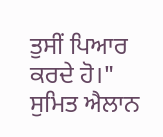ਤੁਸੀਂ ਪਿਆਰ ਕਰਦੇ ਹੋ।"
ਸੁਮਿਤ ਐਲਾਨ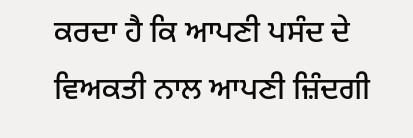ਕਰਦਾ ਹੈ ਕਿ ਆਪਣੀ ਪਸੰਦ ਦੇ ਵਿਅਕਤੀ ਨਾਲ ਆਪਣੀ ਜ਼ਿੰਦਗੀ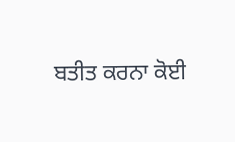ਬਤੀਤ ਕਰਨਾ ਕੋਈ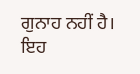ਗੁਨਾਹ ਨਹੀਂ ਹੈ।
ਇਹ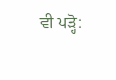ਵੀ ਪੜ੍ਹੋ: